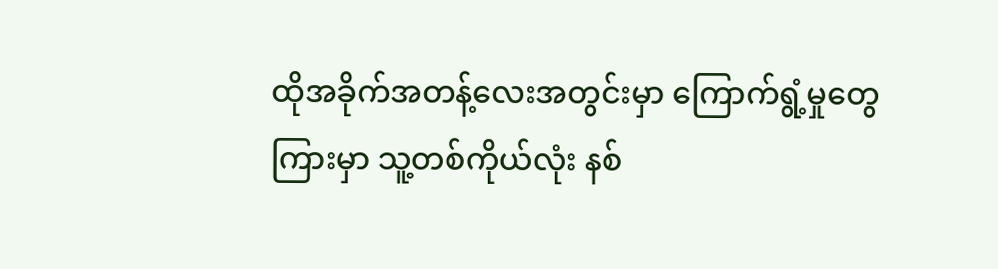ထိုအခိုက်အတန့်လေးအတွင်းမှာ ကြောက်ရွံ့မှုတွေကြားမှာ သူ့တစ်ကိုယ်လုံး နစ်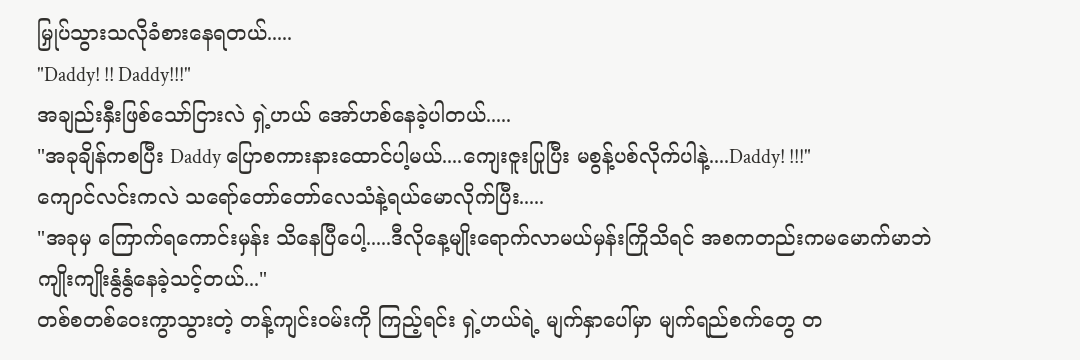မြှုပ်သွားသလိုခံစားနေရတယ်.....
"Daddy! !! Daddy!!!"
အချည်းနှီးဖြစ်သော်ငြားလဲ ရှဲ့ဟယ် အော်ဟစ်နေခဲ့ပါတယ်.....
"အခုချိန်ကစပြီး Daddy ပြောစကားနားထောင်ပါ့မယ်....ကျေးဇူးပြုပြီး မစွန့်ပစ်လိုက်ပါနဲ့....Daddy! !!!"
ကျောင်လင်းကလဲ သရော်တော်တော်လေသံနဲ့ရယ်မောလိုက်ပြီး.....
"အခုမှ ကြောက်ရကောင်းမှန်း သိနေပြီပေါ့.....ဒီလိုနေ့မျိုးရောက်လာမယ်မှန်းကြိုသိရင် အစကတည်းကမမောက်မာဘဲ ကျိုးကျိုးနွံနွံနေခဲ့သင့်တယ်..."
တစ်စတစ်ဝေးကွာသွားတဲ့ တန့်ကျင်းဝမ်းကို ကြည့်ရင်း ရှဲ့ဟယ်ရဲ့ မျက်နှာပေါ်မှာ မျက်ရည်စက်တွေ တ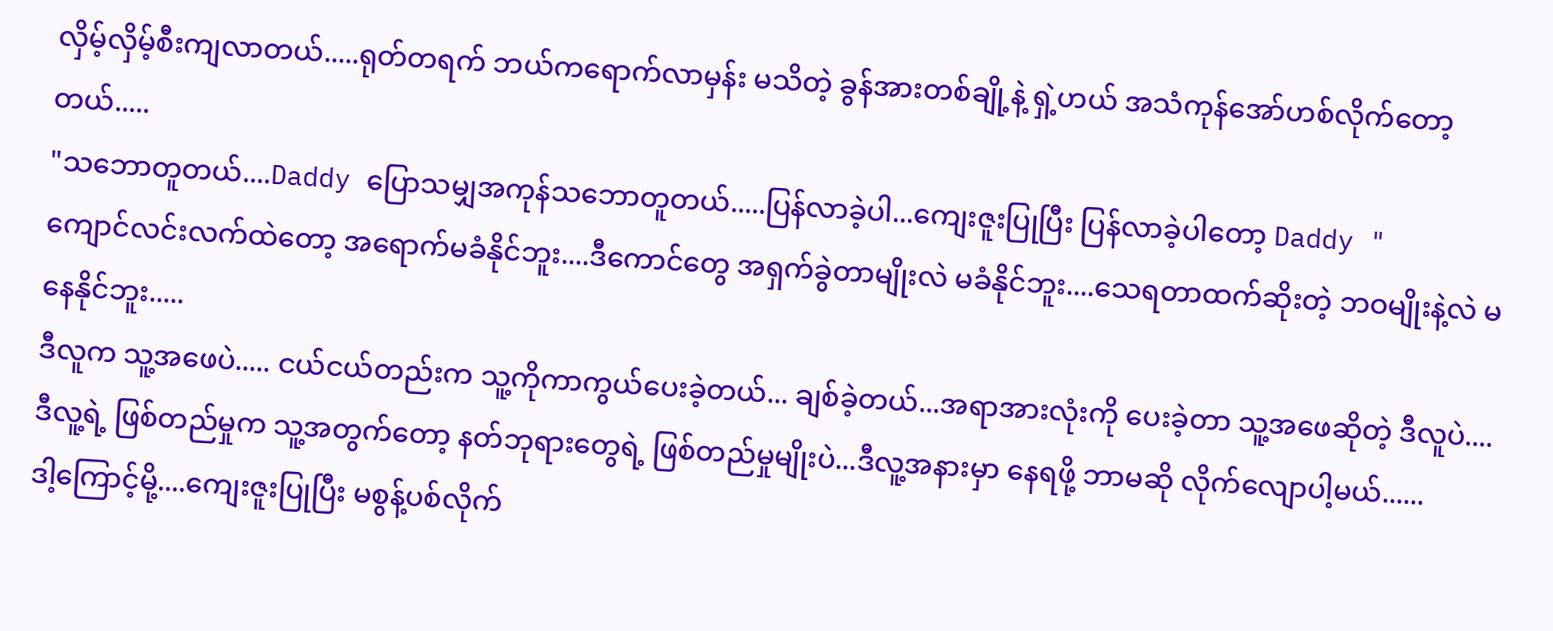လှိမ့်လှိမ့်စီးကျလာတယ်.....ရုတ်တရက် ဘယ်ကရောက်လာမှန်း မသိတဲ့ ခွန်အားတစ်ချို့နဲ့ ရှဲ့ဟယ် အသံကုန်အော်ဟစ်လိုက်တော့တယ်.....
"သဘောတူတယ်....Daddy ပြောသမျှအကုန်သဘောတူတယ်.....ပြန်လာခဲ့ပါ...ကျေးဇူးပြုပြီး ပြန်လာခဲ့ပါတော့ Daddy "
ကျောင်လင်းလက်ထဲတော့ အရောက်မခံနိုင်ဘူး....ဒီကောင်တွေ အရှက်ခွဲတာမျိုးလဲ မခံနိုင်ဘူး....သေရတာထက်ဆိုးတဲ့ ဘဝမျိုးနဲ့လဲ မနေနိုင်ဘူး.....
ဒီလူက သူ့အဖေပဲ..... ငယ်ငယ်တည်းက သူ့ကိုကာကွယ်ပေးခဲ့တယ်... ချစ်ခဲ့တယ်...အရာအားလုံးကို ပေးခဲ့တာ သူ့အဖေဆိုတဲ့ ဒီလူပဲ....
ဒီလူ့ရဲ့ ဖြစ်တည်မှုက သူ့အတွက်တော့ နတ်ဘုရားတွေရဲ့ ဖြစ်တည်မှုမျိုးပဲ...ဒီလူ့အနားမှာ နေရဖို့ ဘာမဆို လိုက်လျောပါ့မယ်......
ဒါ့ကြောင့်မို့....ကျေးဇူးပြုပြီး မစွန့်ပစ်လိုက်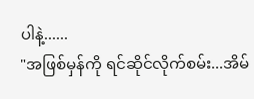ပါနဲ့......
"အဖြစ်မှန်ကို ရင်ဆိုင်လိုက်စမ်း...အိမ်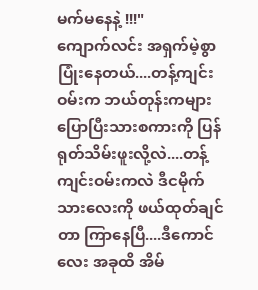မက်မနေနဲ့ !!!"
ကျောက်လင်း အရှက်မဲ့စွာပြုံးနေတယ်....တန့်ကျင်းဝမ်းက ဘယ်တုန်းကများ ပြောပြီးသားစကားကို ပြန်ရုတ်သိမ်းဖူးလို့လဲ....တန့်ကျင်းဝမ်းကလဲ ဒီငမိုက်သားလေးကို ဖယ်ထုတ်ချင်တာ ကြာနေပြီ....ဒီကောင်လေး အခုထိ အိမ်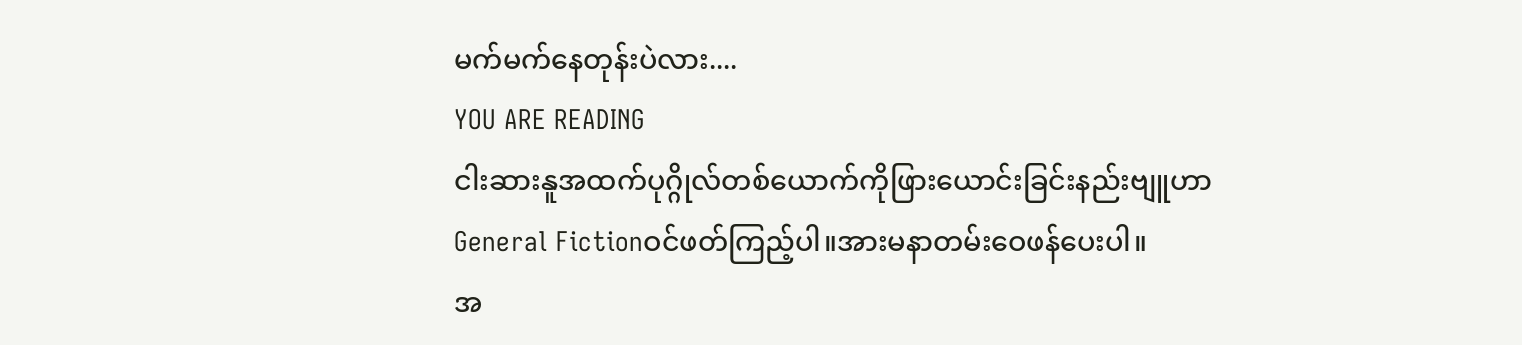မက်မက်နေတုန်းပဲလား....
YOU ARE READING
ငါးဆားနူအထက်ပုဂ္ဂိုလ်တစ်ယောက်ကိုဖြားယောင်းခြင်းနည်းဗျူဟာ
General Fictionဝင်ဖတ်ကြည့်ပါ။အားမနာတမ်းဝေဖန်ပေးပါ။
အ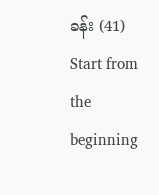ခန်း (41)
Start from the beginning